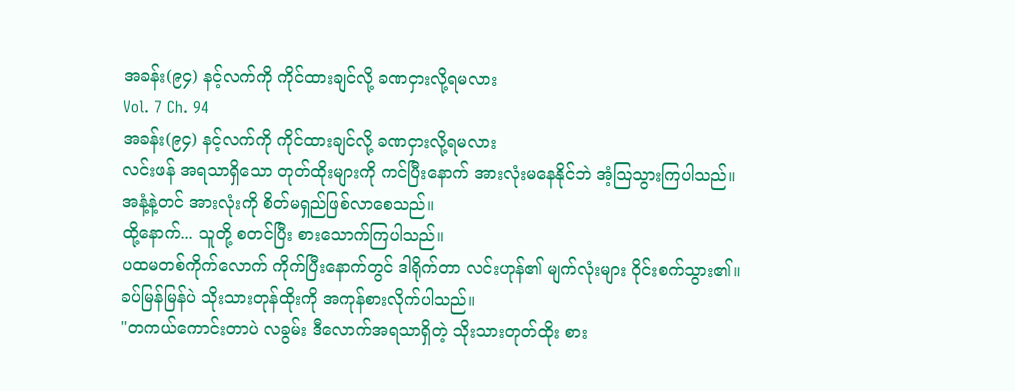အခန်း(၉၄) နင့်လက်ကို ကိုင်ထားချင်လို့ ခဏငှားလို့ရမလား
Vol. 7 Ch. 94
အခန်း(၉၄) နင့်လက်ကို ကိုင်ထားချင်လို့ ခဏငှားလို့ရမလား
လင်းဖန် အရသာရှိသော တုတ်ထိုးများကို ကင်ပြီးနောက် အားလုံးမနေနိုင်ဘဲ အံ့သြသွားကြပါသည်။
အနံ့နဲ့တင် အားလုံးကို စိတ်မရှည်ဖြစ်လာစေသည်။
ထို့နောက်... သူတို့ စတင်ပြီး စားသောက်ကြပါသည်။
ပထမတစ်ကိုက်လောက် ကိုက်ပြီးနောက်တွင် ဒါရိုက်တာ လင်းဟုန်၏ မျက်လုံးများ ဝိုင်းစက်သွား၏။
ခပ်မြန်မြန်ပဲ သိုးသားတုန်ထိုးကို အကုန်စားလိုက်ပါသည်။
"တကယ်ကောင်းတာပဲ လခွမ်း ဒီလောက်အရသာရှိတဲ့ သိုးသားတုတ်ထိုး စား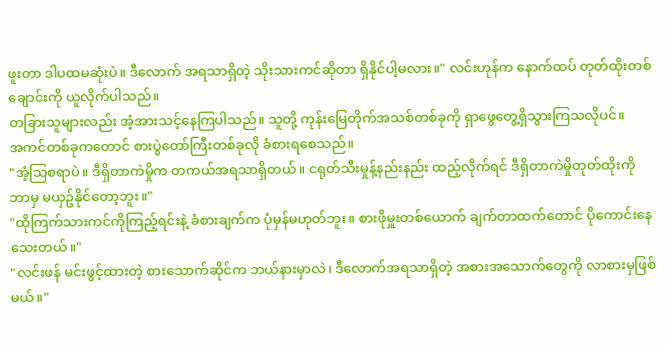ဖူးတာ ဒါပထမဆုံးပဲ။ ဒီလောက် အရသာရှိတဲ့ သိုးသားကင်ဆိုတာ ရှိနိုင်ပါ့မလား။" လင်းဟုန်က နောက်ထပ် တုတ်ထိုးတစ်ချောင်းကို ယူလိုက်ပါသည်။
တခြားသူများလည်း အံ့အားသင့်နေကြပါသည်။ သူတို့ ကုန်းမြေတိုက်အသစ်တစ်ခုကို ရှာဖွေတွေ့ရှိသွားကြသလိုပင်။
အကင်တစ်ခုကတောင် စားပွဲတော်ကြီးတစ်ခုလို ခံစားရစေသည်။
"အံ့သြစရာပဲ။ ဒီရှိတာကဲမှိုက တကယ်အရသာရှိတယ်။ ငရုတ်သီးမှုန့်နည်းနည်း ထည့်လိုက်ရင် ဒီရှိတာကဲမှိုတုတ်ထိုးကို ဘာမှ မယှဥ်နိုင်တော့ဘူး။"
"ထိုကြက်သားကင်ကိုကြည့်ရင်းနဲ့ ခံစားချက်က ပုံမှန်မဟုတ်ဘူး။ စားဖိုမှူးတစ်ယောက် ချက်တာထက်တောင် ပိုကောင်းနေသေးတယ်။"
"လင်းဖန် မင်းဖွင့်ထားတဲ့ စားသောက်ဆိုင်က ဘယ်နားမှာလဲ၊ ဒီလောက်အရသာရှိတဲ့ အစားအသောက်တွေကို လာစားမှဖြစ်မယ်။"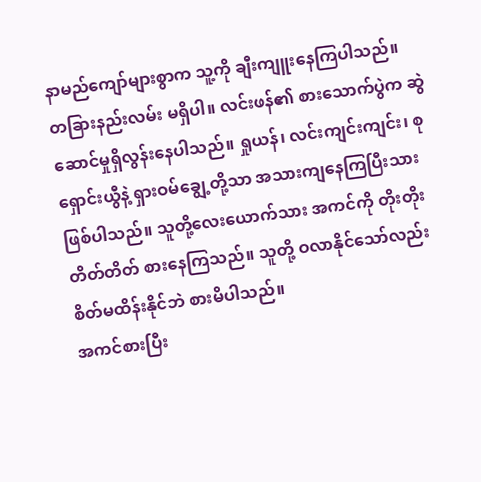နာမည်ကျော်များစွာက သူ့ကို ချီးကျူးနေကြပါသည်။
တခြားနည်းလမ်း မရှိပါ။ လင်းဖန်၏ စားသောက်ပွဲက ဆွဲဆောင်မှုရှိလွန်းနေပါသည်။ ရှုယန်၊ လင်းကျင်းကျင်း၊ စုရှောင်းယွီနဲ့ ရှားဝမ်ချွေ့တို့သာ အသားကျနေကြပြီးသား ဖြစ်ပါသည်။ သူတို့လေးယောက်သား အကင်ကို တိုးတိုးတိတ်တိတ် စားနေကြသည်။ သူတို့ ဝလာနိုင်သော်လည်း စိတ်မထိန်းနိုင်ဘဲ စားမိပါသည်။
အကင်စားပြီး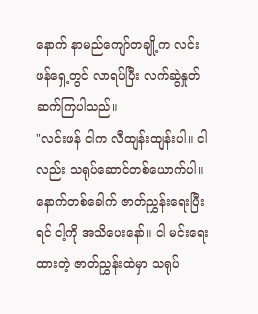နောက် နာမည်ကျော်တချို့က လင်းဖန်ရှေ့တွင် လာရပ်ပြီး လက်ဆွဲနှုတ်ဆက်ကြပါသည်။
"လင်းဖန် ငါက လီထျန်းထျန်းပါ။ ငါလည်း သရုပ်ဆောင်တစ်ယောက်ပါ။ နောက်တစ်ခေါက် ဇာတ်ညွှန်းရေးပြီးရင် ငါ့ကို အသိပေးနော်။ ငါ မင်းရေးထားတဲ့ ဇာတ်ညွှန်းထဲမှာ သရုပ်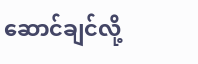ဆောင်ချင်လို့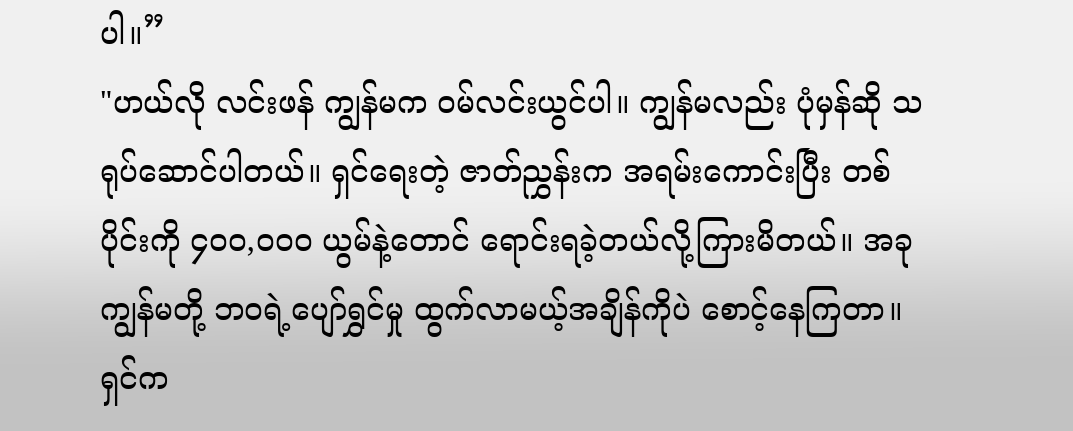ပါ။”
"ဟယ်လို လင်းဖန် ကျွန်မက ဝမ်လင်းယွင်ပါ။ ကျွန်မလည်း ပုံမှန်ဆို သရုပ်ဆောင်ပါတယ်။ ရှင်ရေးတဲ့ ဇာတ်ညွှန်းက အရမ်းကောင်းပြီး တစ်ပိုင်းကို ၄၀၀,၀၀၀ ယွမ်နဲ့တောင် ရောင်းရခဲ့တယ်လို့ကြားမိတယ်။ အခု ကျွန်မတို့ ဘဝရဲ့ပျော်ရွှင်မှု ထွက်လာမယ့်အချိန်ကိုပဲ စောင့်နေကြတာ။ ရှင်က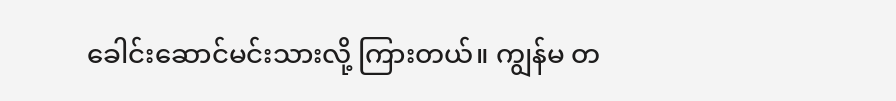ခေါင်းဆောင်မင်းသားလို့ ကြားတယ်။ ကျွန်မ တ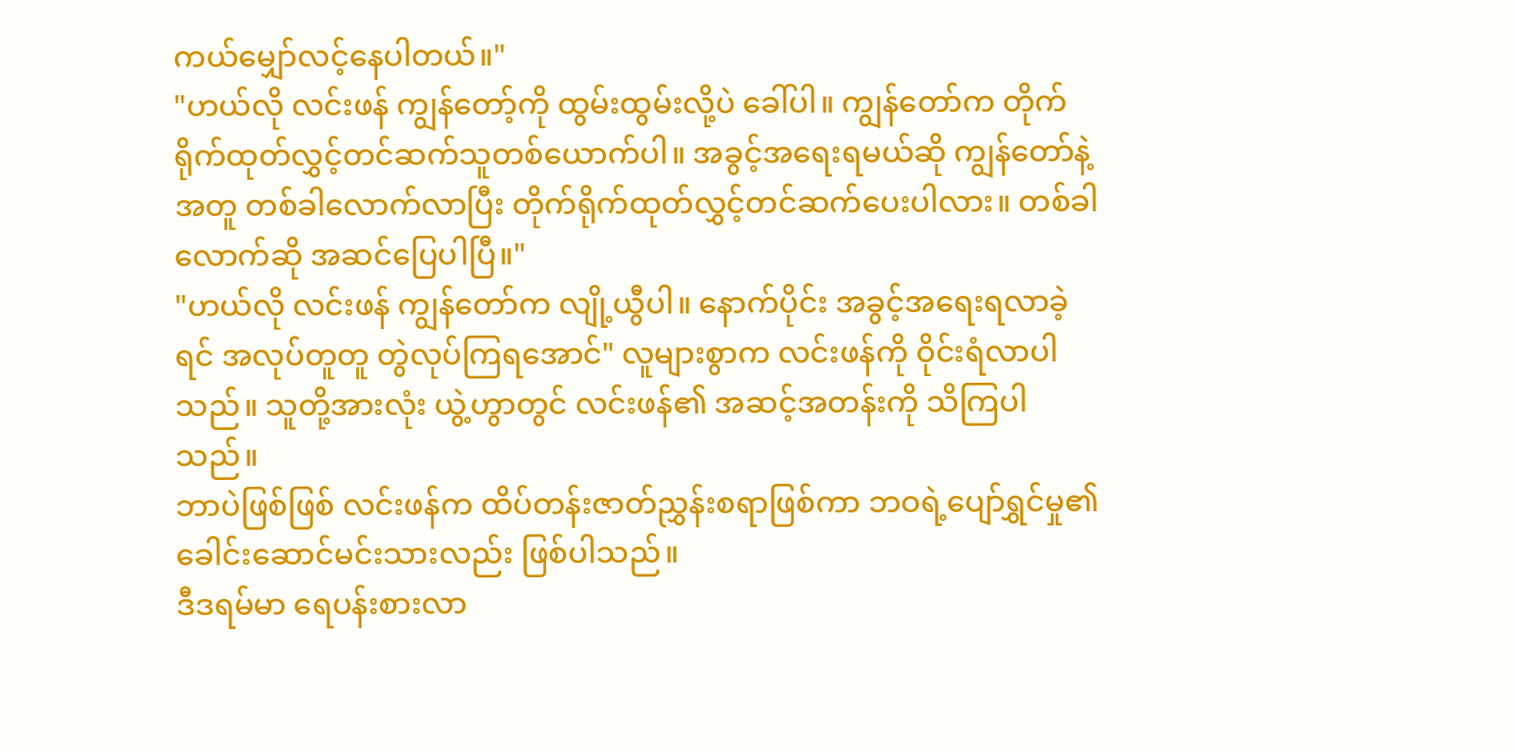ကယ်မျှော်လင့်နေပါတယ်။"
"ဟယ်လို လင်းဖန် ကျွန်တော့်ကို ထွမ်းထွမ်းလို့ပဲ ခေါ်ပါ။ ကျွန်တော်က တိုက်ရိုက်ထုတ်လွှင့်တင်ဆက်သူတစ်ယောက်ပါ။ အခွင့်အရေးရမယ်ဆို ကျွန်တော်နဲ့အတူ တစ်ခါလောက်လာပြီး တိုက်ရိုက်ထုတ်လွှင့်တင်ဆက်ပေးပါလား။ တစ်ခါလောက်ဆို အဆင်ပြေပါပြီ။"
"ဟယ်လို လင်းဖန် ကျွန်တော်က လျို့ယွီပါ။ နောက်ပိုင်း အခွင့်အရေးရလာခဲ့ရင် အလုပ်တူတူ တွဲလုပ်ကြရအောင်" လူများစွာက လင်းဖန်ကို ဝိုင်းရံလာပါသည်။ သူတို့အားလုံး ယွဲ့ဟွာတွင် လင်းဖန်၏ အဆင့်အတန်းကို သိကြပါသည်။
ဘာပဲဖြစ်ဖြစ် လင်းဖန်က ထိပ်တန်းဇာတ်ညွှန်းစရာဖြစ်ကာ ဘဝရဲ့ပျော်ရွှင်မှု၏ ခေါင်းဆောင်မင်းသားလည်း ဖြစ်ပါသည်။
ဒီဒရမ်မာ ရေပန်းစားလာ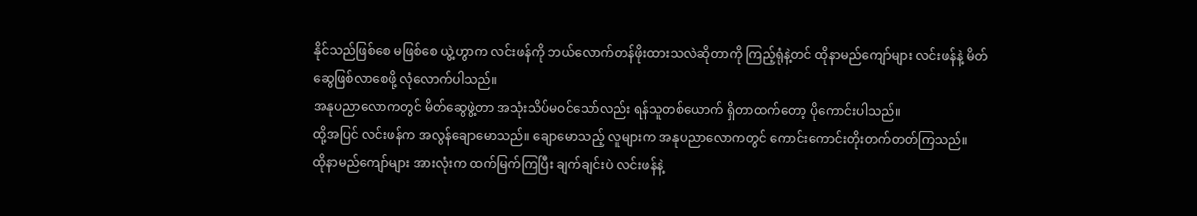နိုင်သည်ဖြစ်စေ မဖြစ်စေ ယွဲ့ဟွာက လင်းဖန်ကို ဘယ်လောက်တန်ဖိုးထားသလဲဆိုတာကို ကြည့်ရုံနဲ့တင် ထိုနာမည်ကျော်များ လင်းဖန်နဲ့ မိတ်ဆွေဖြစ်လာစေဖို့ လုံလောက်ပါသည်။
အနုပညာလောကတွင် မိတ်ဆွေဖွဲ့တာ အသုံးသိပ်မဝင်သော်လည်း ရန်သူတစ်ယောက် ရှိတာထက်တော့ ပိုကောင်းပါသည်။
ထို့အပြင် လင်းဖန်က အလွန်ချောမောသည်။ ချောမောသည့် လူများက အနုပညာလောကတွင် ကောင်းကောင်းတိုးတက်တတ်ကြသည်။
ထိုနာမည်ကျော်များ အားလုံးက ထက်မြက်ကြပြီး ချက်ချင်းပဲ လင်းဖန်နဲ့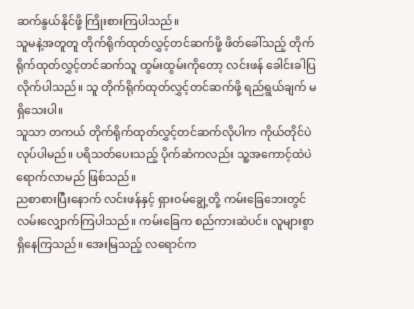ဆက်နွယ်နိုင်ဖို့ ကြိုးစားကြပါသည်။
သူမနဲ့အတူတူ တိုက်ရိုက်ထုတ်လွှင့်တင်ဆက်ဖို့ ဖိတ်ခေါ်သည့် တိုက်ရိုက်ထုတ်လွှင့်တင်ဆက်သူ ထွမ်းထွမ်းကိုတော့ လင်းဖန် ခေါင်းခါပြလိုက်ပါသည်။ သူ တိုက်ရိုက်ထုတ်လွှင့်တင်ဆက်ဖို့ ရည်ရွယ်ချက် မရှိသေးပါ။
သူသာ တကယ် တိုက်ရိုက်ထုတ်လွှင့်တင်ဆက်လိုပါက ကိုယ်တိုင်ပဲလုပ်ပါမည်။ ပရိသတ်ပေးသည့် ပိုက်ဆံကလည်း သူ့အကောင့်ထဲပဲ ရောက်လာမည် ဖြစ်သည်။
ညစာစားပြီးနောက် လင်းဖန်နှင့် ရှားဝမ်ချွေ့တို့ ကမ်းခြေဘေးတွင် လမ်းလျှောက်ကြပါသည်။ ကမ်းခြေက စည်ကားဆဲပင်။ လူများစွာ ရှိနေကြသည်။ အေးမြသည့် လရောင်က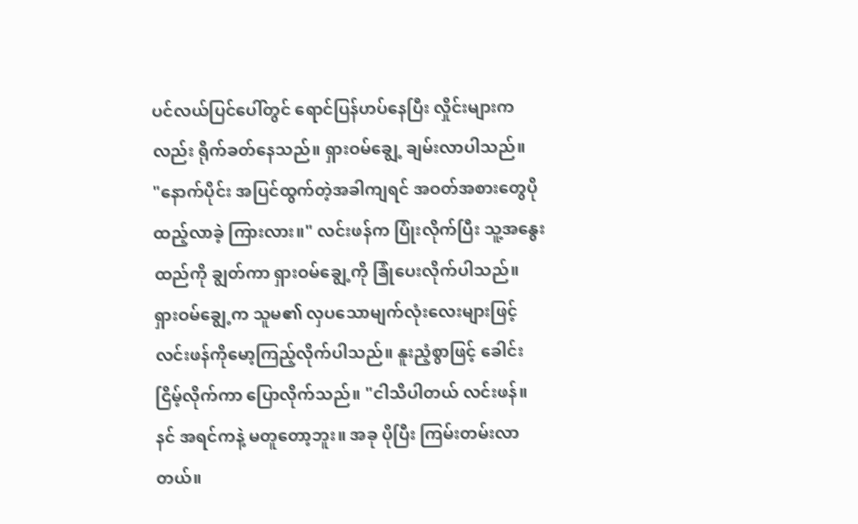ပင်လယ်ပြင်ပေါ်တွင် ရောင်ပြန်ဟပ်နေပြီး လှိုင်းများကလည်း ရိုက်ခတ်နေသည်။ ရှားဝမ်ချွေ့ ချမ်းလာပါသည်။
"နောက်ပိုင်း အပြင်ထွက်တဲ့အခါကျရင် အဝတ်အစားတွေပိုထည့်လာခဲ့ ကြားလား။" လင်းဖန်က ပြုံးလိုက်ပြီး သူ့အနွေးထည်ကို ချွတ်ကာ ရှားဝမ်ချွေ့ကို ခြုံပေးလိုက်ပါသည်။
ရှားဝမ်ချွေ့က သူမ၏ လှပသောမျက်လုံးလေးများဖြင့် လင်းဖန်ကိုမော့ကြည့်လိုက်ပါသည်။ နူးညံ့စွာဖြင့် ခေါင်းငြိမ့်လိုက်ကာ ပြောလိုက်သည်။ "ငါသိပါတယ် လင်းဖန်။ နင် အရင်ကနဲ့ မတူတော့ဘူး။ အခု ပိုပြီး ကြမ်းတမ်းလာတယ်။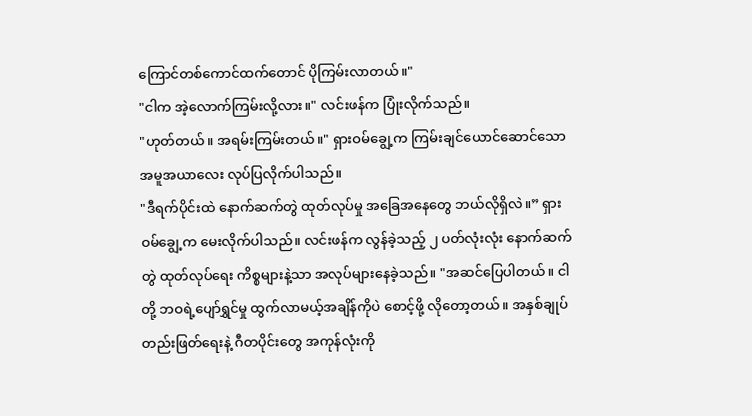ကြောင်တစ်ကောင်ထက်တောင် ပိုကြမ်းလာတယ်။"
"ငါက အဲ့လောက်ကြမ်းလို့လား။" လင်းဖန်က ပြုံးလိုက်သည်။
"ဟုတ်တယ်။ အရမ်းကြမ်းတယ်။" ရှားဝမ်ချွေ့က ကြမ်းချင်ယောင်ဆောင်သော အမူအယာလေး လုပ်ပြလိုက်ပါသည်။
"ဒီရက်ပိုင်းထဲ နောက်ဆက်တွဲ ထုတ်လုပ်မှု အခြေအနေတွေ ဘယ်လိုရှိလဲ။” ရှားဝမ်ချွေ့က မေးလိုက်ပါသည်။ လင်းဖန်က လွန်ခဲ့သည့် ၂ ပတ်လုံးလုံး နောက်ဆက်တွဲ ထုတ်လုပ်ရေး ကိစ္စများနဲ့သာ အလုပ်များနေခဲ့သည်။ "အဆင်ပြေပါတယ်။ ငါတို့ ဘဝရဲ့ပျော်ရွှင်မှု ထွက်လာမယ့်အချိန်ကိုပဲ စောင့်ဖို့ လိုတော့တယ်။ အနှစ်ချုပ် တည်းဖြတ်ရေးနဲ့ ဂီတပိုင်းတွေ အကုန်လုံးကို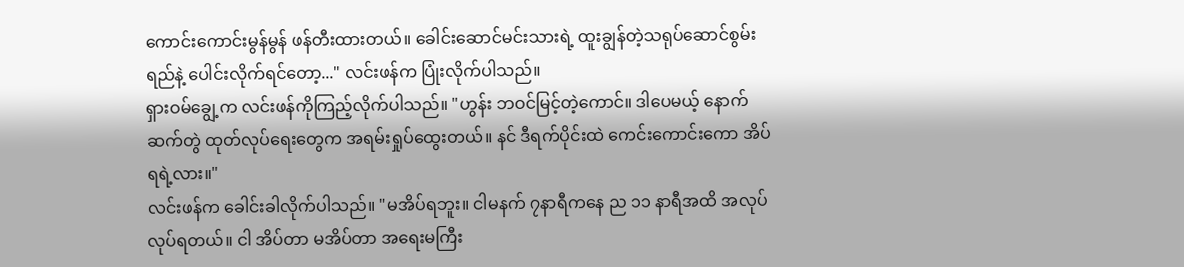ကောင်းကောင်းမွန်မွန် ဖန်တီးထားတယ်။ ခေါင်းဆောင်မင်းသားရဲ့ ထူးချွန်တဲ့သရုပ်ဆောင်စွမ်းရည်နဲ့ ပေါင်းလိုက်ရင်တော့..." လင်းဖန်က ပြုံးလိုက်ပါသည်။
ရှားဝမ်ချွေ့က လင်းဖန်ကိုကြည့်လိုက်ပါသည်။ "ဟွန်း ဘဝင်မြင့်တဲ့ကောင်။ ဒါပေမယ့် နောက်ဆက်တွဲ ထုတ်လုပ်ရေးတွေက အရမ်းရှုပ်ထွေးတယ်။ နင် ဒီရက်ပိုင်းထဲ ကေင်းကောင်းကော အိပ်ရရဲ့လား။"
လင်းဖန်က ခေါင်းခါလိုက်ပါသည်။ "မအိပ်ရဘူး။ ငါမနက် ၇နာရီကနေ ည ၁၁ နာရီအထိ အလုပ်လုပ်ရတယ်။ ငါ အိပ်တာ မအိပ်တာ အရေးမကြီး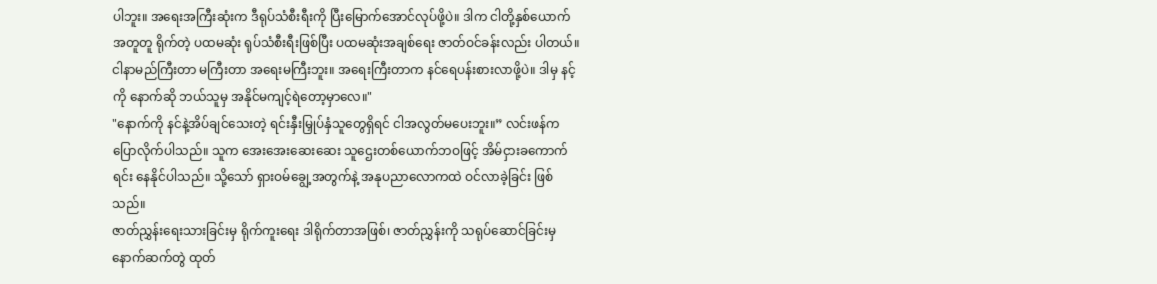ပါဘူး။ အရေးအကြီးဆုံးက ဒီရုပ်သံစီးရီးကို ပြီးမြောက်အောင်လုပ်ဖို့ပဲ။ ဒါက ငါတို့နှစ်ယောက် အတူတူ ရိုက်တဲ့ ပထမဆုံး ရုပ်သံစီးရီးဖြစ်ပြီး ပထမဆုံးအချစ်ရေး ဇာတ်ဝင်ခန်းလည်း ပါတယ်။ ငါနာမည်ကြီးတာ မကြီးတာ အရေးမကြီးဘူး။ အရေးကြီးတာက နင်ရေပန်းစားလာဖို့ပဲ။ ဒါမှ နင့်ကို နောက်ဆို ဘယ်သူမှ အနိုင်မကျင့်ရဲတော့မှာလေ။"
"နောက်ကို နင်နဲ့အိပ်ချင်သေးတဲ့ ရင်းနှီးမြှုပ်နှံသူတွေရှိရင် ငါအလွတ်မပေးဘူး။” လင်းဖန်က ပြောလိုက်ပါသည်။ သူက အေးအေးဆေးဆေး သူဌေးတစ်ယောက်ဘဝဖြင့် အိမ်ငှားခကောက်ရင်း နေနိုင်ပါသည်။ သို့သော် ရှားဝမ်ချွေ့အတွက်နဲ့ အနုပညာလောကထဲ ဝင်လာခဲ့ခြင်း ဖြစ်သည်။
ဇာတ်ညွှန်းရေးသားခြင်းမှ ရိုက်ကူးရေး ဒါရိုက်တာအဖြစ်၊ ဇာတ်ညွှန်းကို သရုပ်ဆောင်ခြင်းမှ နောက်ဆက်တွဲ ထုတ်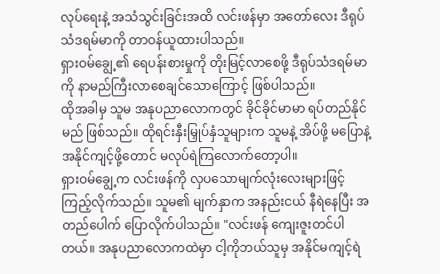လုပ်ရေးနဲ့ အသံသွင်းခြင်းအထိ လင်းဖန်မှာ အတော်လေး ဒီရုပ်သံဒရမ်မာကို တာဝန်ယူထားပါသည်။
ရှားဝမ်ချွေ့၏ ရေပန်းစားမှုကို တိုးမြင့်လာစေဖို့ ဒီရုပ်သံဒရမ်မာကို နာမည်ကြီးလာစေချင်သောကြောင့် ဖြစ်ပါသည်။
ထိုအခါမှ သူမ အနုပညာလောကတွင် ခိုင်ခိုင်မာမာ ရပ်တည်နိုင်မည် ဖြစ်သည်။ ထိုရင်းနှီးမြှုပ်နှံသူများက သူမနဲ့ အိပ်ဖို့ မပြောနဲ့ အနိုင်ကျင့်ဖို့တောင် မလုပ်ရဲကြလောက်တော့ပါ။
ရှားဝမ်ချွေ့က လင်းဖန်ကို လှပသောမျက်လုံးလေးများဖြင့် ကြည့်လိုက်သည်။ သူမ၏ မျက်နှာက အနည်းငယ် နီရဲနေပြီး အတည်ပေါက် ပြောလိုက်ပါသည်။ "လင်းဖန် ကျေးဇူးတင်ပါတယ်။ အနုပညာလောကထဲမှာ ငါ့ကိုဘယ်သူမှ အနိုင်မကျင့်ရဲ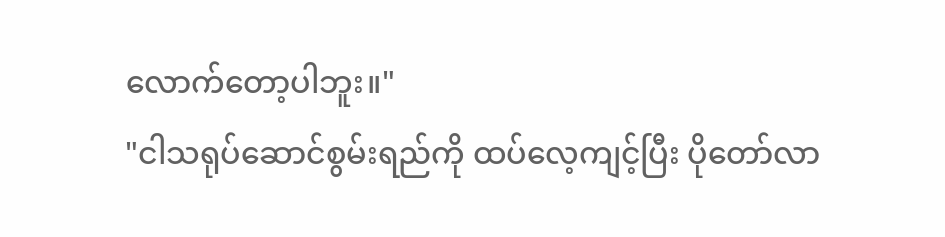လောက်တော့ပါဘူး။"
"ငါသရုပ်ဆောင်စွမ်းရည်ကို ထပ်လေ့ကျင့်ပြီး ပိုတော်လာ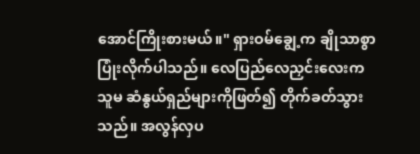အောင်ကြိုးစားမယ်။" ရှားဝမ်ချွေ့က ချိုသာစွာ ပြုံးလိုက်ပါသည်။ လေပြည်လေညှင်းလေးက သူမ ဆံနွယ်ရှည်များကိုဖြတ်၍ တိုက်ခတ်သွားသည်။ အလွန်လှပ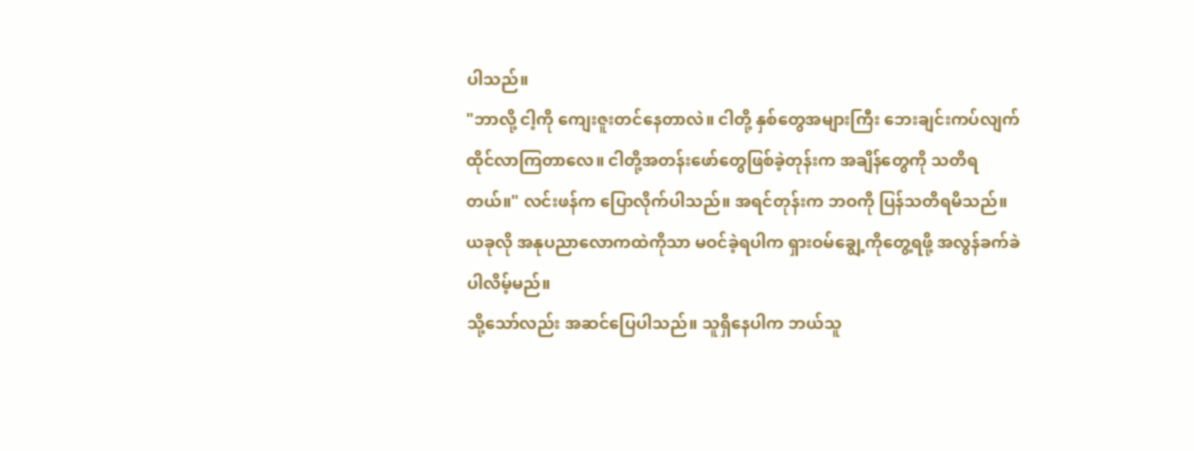ပါသည်။
"ဘာလို့ ငါ့ကို ကျေးဇူးတင်နေတာလဲ။ ငါတို့ နှစ်တွေအများကြီး ဘေးချင်းကပ်လျက် ထိုင်လာကြတာလေ။ ငါတို့အတန်းဖော်တွေဖြစ်ခဲ့တုန်းက အချိန်တွေကို သတိရတယ်။" လင်းဖန်က ပြောလိုက်ပါသည်။ အရင်တုန်းက ဘဝကို ပြန်သတိရမိသည်။
ယခုလို အနုပညာလောကထဲကိုသာ မဝင်ခဲ့ရပါက ရှားဝမ်ချွေ့ကိုတွေ့ရဖို့ အလွန်ခက်ခဲပါလိမ့်မည်။
သို့သော်လည်း အဆင်ပြေပါသည်။ သူရှိနေပါက ဘယ်သူ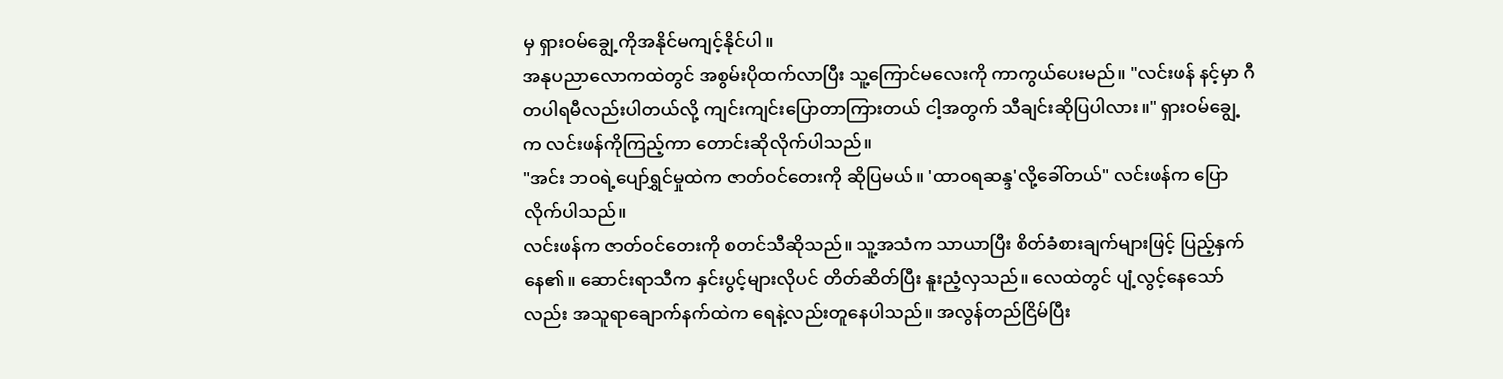မှ ရှားဝမ်ချွေ့ကိုအနိုင်မကျင့်နိုင်ပါ။
အနုပညာလောကထဲတွင် အစွမ်းပိုထက်လာပြီး သူ့ကြောင်မလေးကို ကာကွယ်ပေးမည်။ "လင်းဖန် နင့်မှာ ဂီတပါရမီလည်းပါတယ်လို့ ကျင်းကျင်းပြောတာကြားတယ် ငါ့အတွက် သီချင်းဆိုပြပါလား။" ရှားဝမ်ချွေ့က လင်းဖန်ကိုကြည့်ကာ တောင်းဆိုလိုက်ပါသည်။
"အင်း ဘဝရဲ့ပျော်ရွှင်မှုထဲက ဇာတ်ဝင်တေးကို ဆိုပြမယ်။ 'ထာဝရဆန္ဒ'လို့ခေါ်တယ်" လင်းဖန်က ပြောလိုက်ပါသည်။
လင်းဖန်က ဇာတ်ဝင်တေးကို စတင်သီဆိုသည်။ သူ့အသံက သာယာပြီး စိတ်ခံစားချက်များဖြင့် ပြည့်နှက်နေ၏။ ဆောင်းရာသီက နှင်းပွင့်များလိုပင် တိတ်ဆိတ်ပြီး နူးညံ့လှသည်။ လေထဲတွင် ပျံ့လွင့်နေသော်လည်း အသူရာချောက်နက်ထဲက ရေနဲ့လည်းတူနေပါသည်။ အလွန်တည်ငြိမ်ပြီး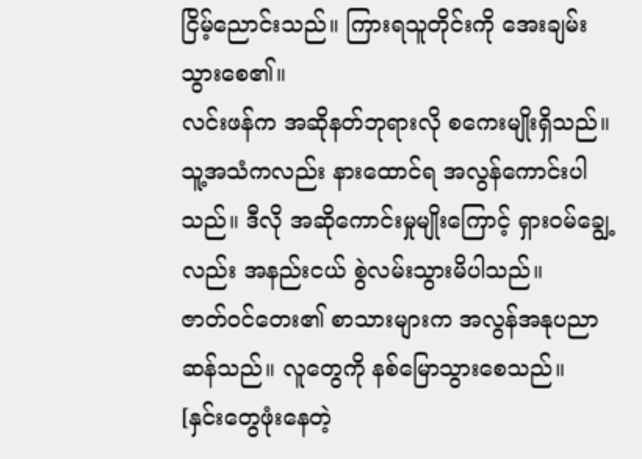ငြိမ့်ညောင်းသည်။ ကြားရသူတိုင်းကို အေးချမ်းသွားစေ၏။
လင်းဖန်က အဆိုနတ်ဘုရားလို စကေးမျိုးရှိသည်။ သူ့အသံကလည်း နားထောင်ရ အလွန်ကောင်းပါသည်။ ဒီလို အဆိုကောင်းမှုမျိုးကြောင့် ရှားဝမ်ချွေ့လည်း အနည်းငယ် စွဲလမ်းသွားမိပါသည်။
ဇာတ်ဝင်တေး၏ စာသားများက အလွန်အနုပညာဆန်သည်။ လူတွေကို နစ်မြောသွားစေသည်။
[နှင်းတွေဖုံးနေတဲ့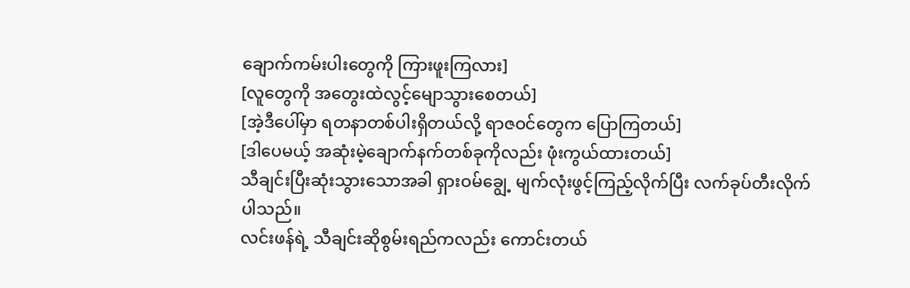ချောက်ကမ်းပါးတွေကို ကြားဖူးကြလား]
[လူတွေကို အတွေးထဲလွင့်မျောသွားစေတယ်]
[အဲ့ဒီပေါ်မှာ ရတနာတစ်ပါးရှိတယ်လို့ ရာဇဝင်တွေက ပြောကြတယ်]
[ဒါပေမယ့် အဆုံးမဲ့ချောက်နက်တစ်ခုကိုလည်း ဖုံးကွယ်ထားတယ်]
သီချင်းပြီးဆုံးသွားသောအခါ ရှားဝမ်ချွေ့ မျက်လုံးဖွင့်ကြည့်လိုက်ပြီး လက်ခုပ်တီးလိုက်ပါသည်။
လင်းဖန်ရဲ့ သီချင်းဆိုစွမ်းရည်ကလည်း ကောင်းတယ်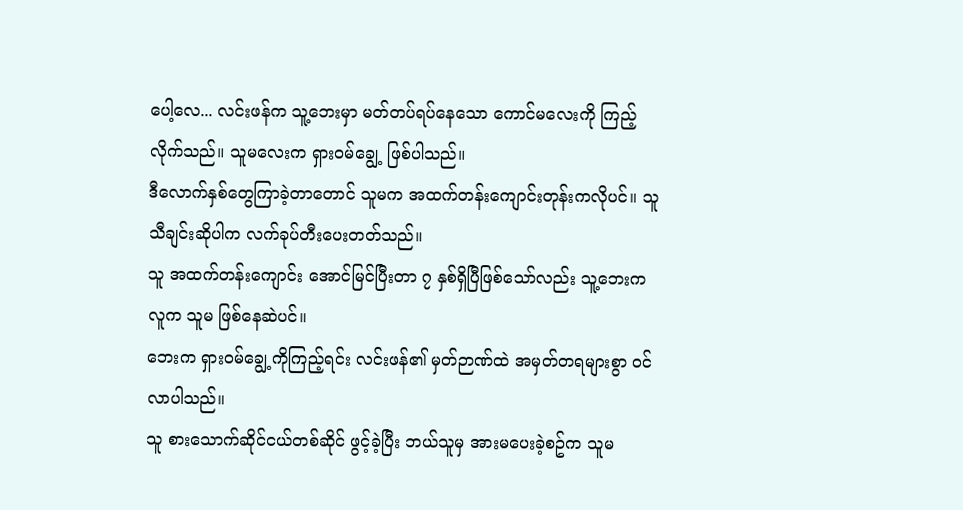ပေါ့လေ... လင်းဖန်က သူ့ဘေးမှာ မတ်တပ်ရပ်နေသော ကောင်မလေးကို ကြည့်လိုက်သည်။ သူမလေးက ရှားဝမ်ချွေ့ ဖြစ်ပါသည်။
ဒီလောက်နှစ်တွေကြာခဲ့တာတောင် သူမက အထက်တန်းကျောင်းတုန်းကလိုပင်။ သူသီချင်းဆိုပါက လက်ခုပ်တီးပေးတတ်သည်။
သူ အထက်တန်းကျောင်း အောင်မြင်ပြီးတာ ၇ နှစ်ရှိပြီဖြစ်သော်လည်း သူ့ဘေးက လူက သူမ ဖြစ်နေဆဲပင်။
ဘေးက ရှားဝမ်ချွေ့ကိုကြည့်ရင်း လင်းဖန်၏ မှတ်ဉာဏ်ထဲ အမှတ်တရများစွာ ဝင်လာပါသည်။
သူ စားသောက်ဆိုင်ငယ်တစ်ဆိုင် ဖွင့်ခဲ့ပြီး ဘယ်သူမှ အားမပေးခဲ့စဥ်က သူမ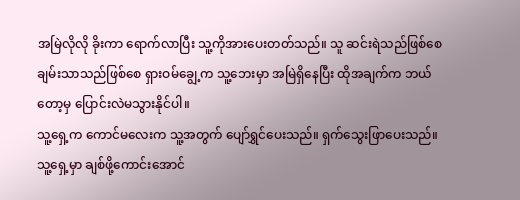အမြဲလိုလို ခိုးကာ ရောက်လာပြီး သူ့ကိုအားပေးတတ်သည်။ သူ ဆင်းရဲသည်ဖြစ်စေ ချမ်းသာသည်ဖြစ်စေ ရှားဝမ်ချွေ့က သူ့ဘေးမှာ အမြဲရှိနေပြီး ထိုအချက်က ဘယ်တော့မှ ပြောင်းလဲမသွားနိုင်ပါ။
သူ့ရှေ့က ကောင်မလေးက သူ့အတွက် ပျော်ရွှင်ပေးသည်။ ရှက်သွေးဖြာပေးသည်။ သူ့ရှေ့မှာ ချစ်ဖို့ကောင်းအောင်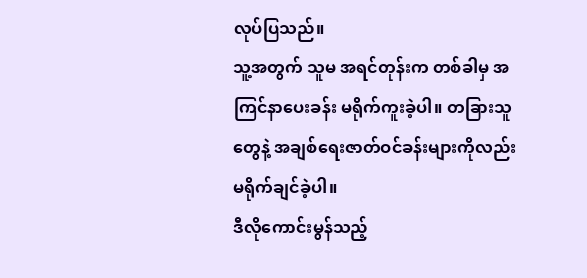လုပ်ပြသည်။
သူ့အတွက် သူမ အရင်တုန်းက တစ်ခါမှ အကြင်နာပေးခန်း မရိုက်ကူးခဲ့ပါ။ တခြားသူတွေနဲ့ အချစ်ရေးဇာတ်ဝင်ခန်းများကိုလည်း မရိုက်ချင်ခဲ့ပါ။
ဒီလိုကောင်းမွန်သည့်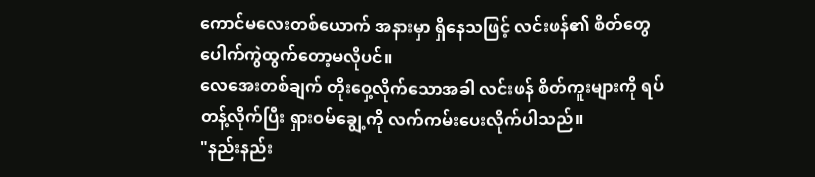ကောင်မလေးတစ်ယောက် အနားမှာ ရှိနေသဖြင့် လင်းဖန်၏ စိတ်တွေ ပေါက်ကွဲထွက်တော့မလိုပင်။
လေအေးတစ်ချက် တိုးဝှေ့လိုက်သောအခါ လင်းဖန် စိတ်ကူးများကို ရပ်တန့်လိုက်ပြီး ရှားဝမ်ချွေ့ကို လက်ကမ်းပေးလိုက်ပါသည်။
"နည်းနည်း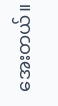အေးတယ်။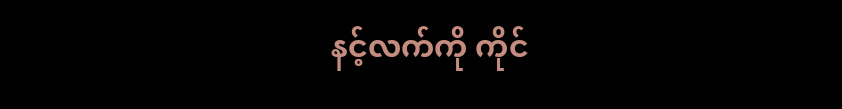နင့်လက်ကို ကိုင်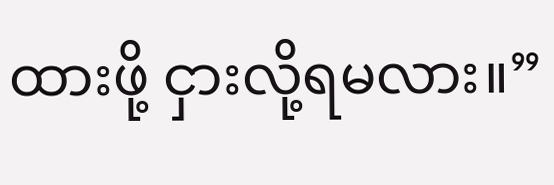ထားဖို့ ငှားလို့ရမလား။”